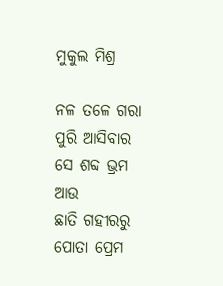ମୁକୁଲ ମିଶ୍ର

ନଳ ତଳେ ଗରା ପୁରି ଆସିବାର
ସେ ଶବ୍ଦ ଭ୍ରମ
ଆଉ
ଛାତି ଗହୀରରୁ ପୋତା ପ୍ରେମ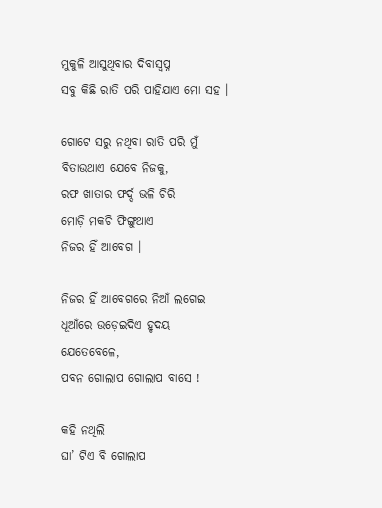ମୁକୁଳି ଆସୁଥିବାର ଦିବାସ୍ଵପ୍ନ
ସବୁ କିଛି ରାତି ପରି ପାହିଯାଏ ମୋ ସହ ।

ଗୋଟେ ସରୁ ନଥିବା ରାତି ପରି ମୁଁ
ବିତାଉଥାଏ ଯେବେ ନିଜକୁ,
ରଫ ଖାତାର ଫର୍ଦ୍ଦ ଭଳି ଚିରି
ମୋଡ଼ି ମକଚି ଫିଙ୍ଗୁଥାଏ
ନିଜର ହିଁ ଆବେଗ ।

ନିଜର ହିଁ ଆବେଗରେ ନିଆଁ ଲଗେଇ
ଧୂଆଁରେ ଉଡ଼େଇଦିଏ ହୃଦୟ
ଯେତେବେଳେ,
ପବନ ଗୋଲାପ ଗୋଲାପ ବାସେ !

କହି ନଥିଲି
ଘା’ ଟିଏ ବି ଗୋଲାପ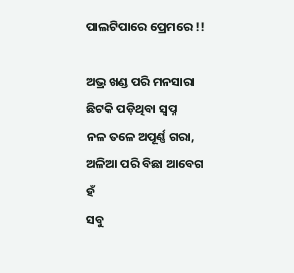ପାଲଟିପାରେ ପ୍ରେମରେ !!

ଅଭ୍ର ଖଣ୍ଡ ପରି ମନସାରା
ଛିଟକି ପଡ଼ିଥିବା ସ୍ଵପ୍ନ
ନଳ ତଳେ ଅପୂର୍ଣ୍ଣ ଗରା,
ଅଳିଆ ପରି ବିଛା ଆବେଗ
ହଁ
ସବୁ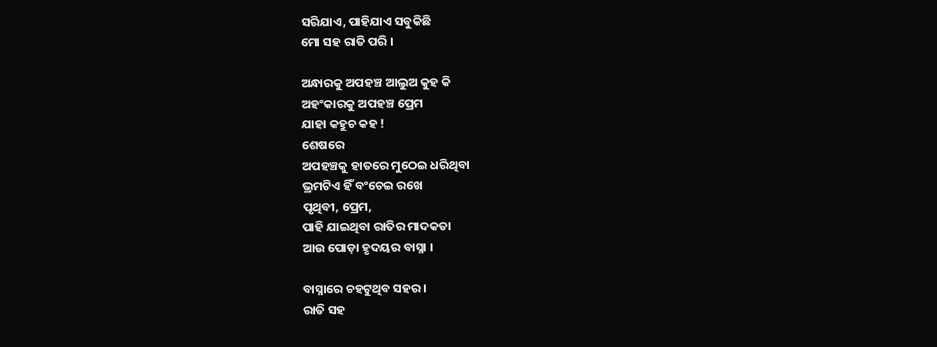ସରିଯାଏ, ପାହିଯାଏ ସବୁକିଛି
ମୋ ସହ ରାତି ପରି ।

ଅନ୍ଧାରକୁ ଅପହଞ୍ଚ ଆଲୁଅ କୁହ କି
ଅହଂକାରକୁ ଅପହଞ୍ଚ ପ୍ରେମ
ଯାହା କହୁଚ କହ !
ଶେଷରେ
ଅପହଞ୍ଚକୁ ହାତରେ ମୁଠେଇ ଧରିଥିବା
ଭ୍ରମଟିଏ ହିଁ ବଂଚେଇ ରଖେ
ପୃଥିବୀ, ପ୍ରେମ,
ପାହି ଯାଇଥିବା ରାତିର ମାଦକତା
ଆଉ ପୋଡ଼ା ହୃଦୟର ବାସ୍ନା ।

ବାସ୍ନାରେ ଚହଟୁଥିବ ସହର ।
ରାତି ସହ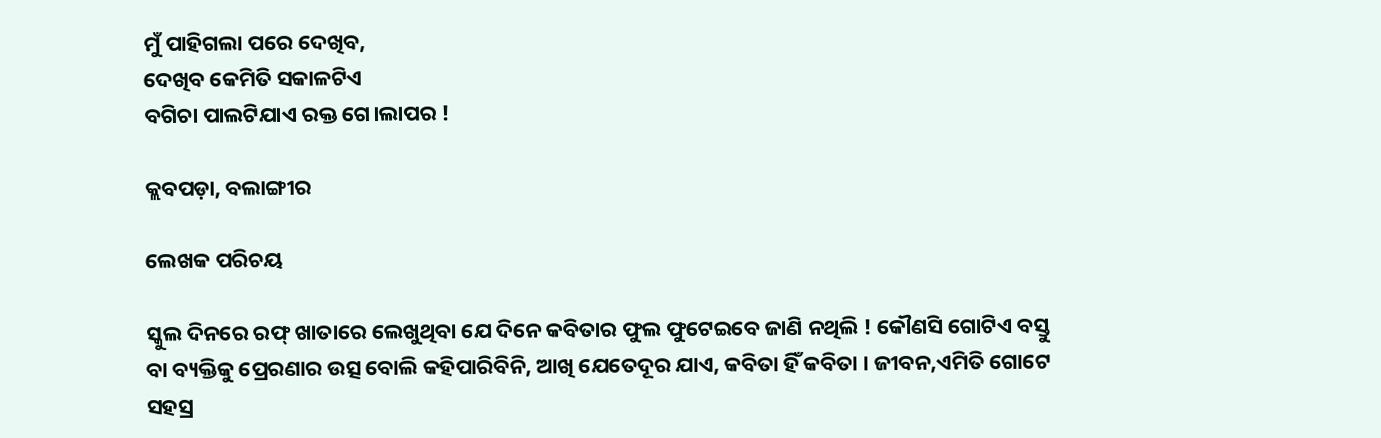ମୁଁ ପାହିଗଲା ପରେ ଦେଖିବ,
ଦେଖିବ କେମିତି ସକାଳଟିଏ
ବଗିଚା ପାଲଟିଯାଏ ରକ୍ତ ଗେ।ଲାପର !

କ୍ଲବପଡ଼ା, ବଲାଙ୍ଗୀର

ଲେଖକ ପରିଚୟ

ସ୍କୁଲ ଦିନରେ ରଫ୍ ଖାତାରେ ଲେଖୁଥିବା ଯେ ଦିନେ କବିତାର ଫୁଲ ଫୁଟେଇବେ ଜାଣି ନଥିଲି ! କୌଣସି ଗୋଟିଏ ବସ୍ତୁ ବା ବ୍ୟକ୍ତିକୁ ପ୍ରେରଣାର ଉତ୍ସ ବୋଲି କହିପାରିବିନି, ଆଖି ଯେତେଦୂର ଯାଏ, କବିତା ହିଁ କବିତା । ଜୀବନ,ଏମିତି ଗୋଟେ ସହସ୍ର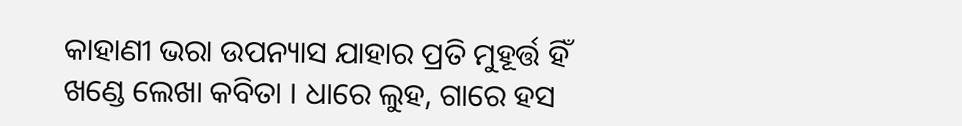କାହାଣୀ ଭରା ଉପନ୍ୟାସ ଯାହାର ପ୍ରତି ମୁହୂର୍ତ୍ତ ହିଁ ଖଣ୍ଡେ ଲେଖା କବିତା । ଧାରେ ଲୁହ, ଗାରେ ହସ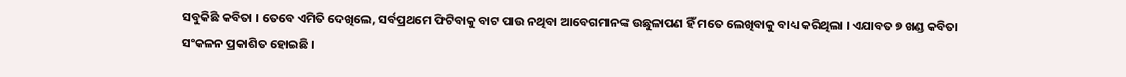ସବୁକିଛି କବିତା । ତେବେ ଏମିତି ଦେଖିଲେ, ସର୍ବପ୍ରଥମେ ଫିଟିବାକୁ ବାଟ ପାଉ ନଥିବା ଆବେଗମାନଙ୍କ ଉଛୁଳାପଣ ହିଁ ମତେ ଲେଖିବାକୁ ବାଧ୍ୟ କରିଥିଲା । ଏଯାବତ ୭ ଖଣ୍ଡ କବିତା ସଂକଳନ ପ୍ରକାଶିତ ହୋଇଛି ।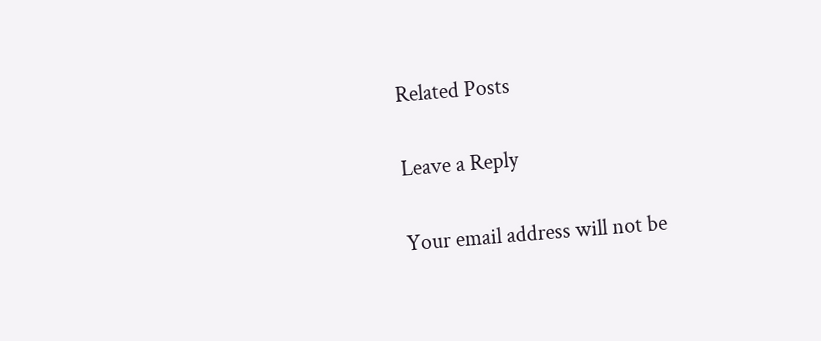Related Posts

Leave a Reply

Your email address will not be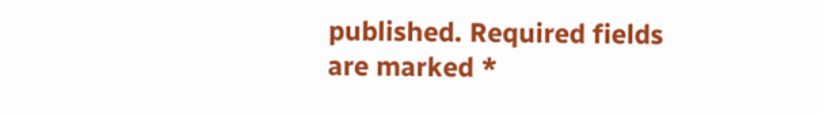published. Required fields are marked *